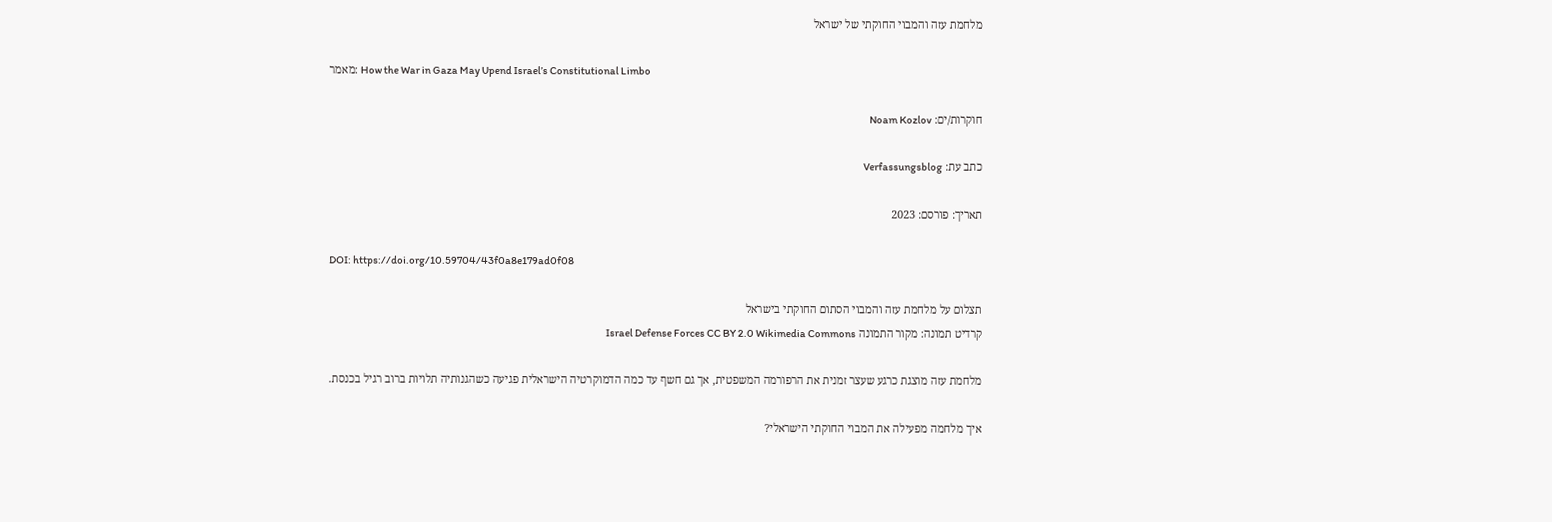מלחמת עזה והמבוי החוקתי של ישראל

מאמר: How the War in Gaza May Upend Israel’s Constitutional Limbo

חוקרות/ים: Noam Kozlov

כתב עת: Verfassungsblog

תאריך: פורסם: 2023

DOI: https://doi.org/10.59704/43f0a8e179ad0f08

תצלום על מלחמת עזה והמבוי הסתום החוקתי בישראל
קרדיט תמונה: מקור התמונה Israel Defense Forces CC BY 2.0 Wikimedia Commons

מלחמת עזה מוצגת כרגע שעצר זמנית את הרפורמה המשפטית, אך גם חשף עד כמה הדמוקרטיה הישראלית פגיעה כשהגנותיה תלויות ברוב רגיל בכנסת.

איך מלחמה מפעילה את המבוי החוקתי הישראלי?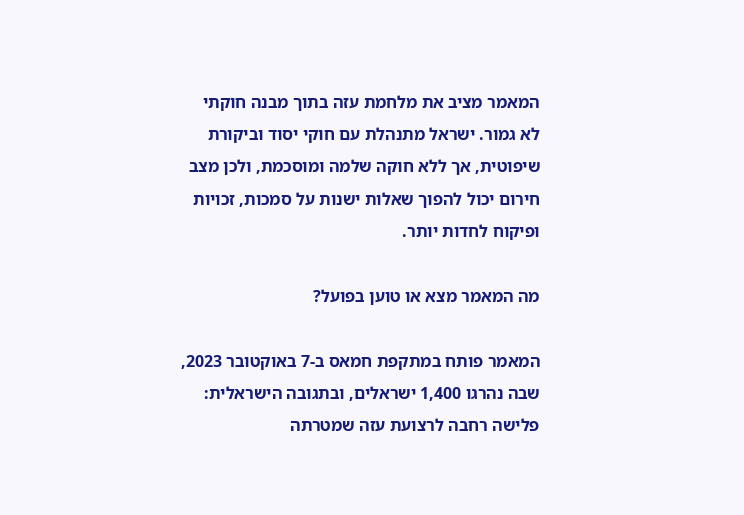המאמר מציב את מלחמת עזה בתוך מבנה חוקתי לא גמור. ישראל מתנהלת עם חוקי יסוד וביקורת שיפוטית, אך ללא חוקה שלמה ומוסכמת, ולכן מצב חירום יכול להפוך שאלות ישנות על סמכות, זכויות ופיקוח לחדות יותר.

מה המאמר מצא או טוען בפועל?

המאמר פותח במתקפת חמאס ב-7 באוקטובר 2023, שבה נהרגו 1,400 ישראלים, ובתגובה הישראלית: פלישה רחבה לרצועת עזה שמטרתה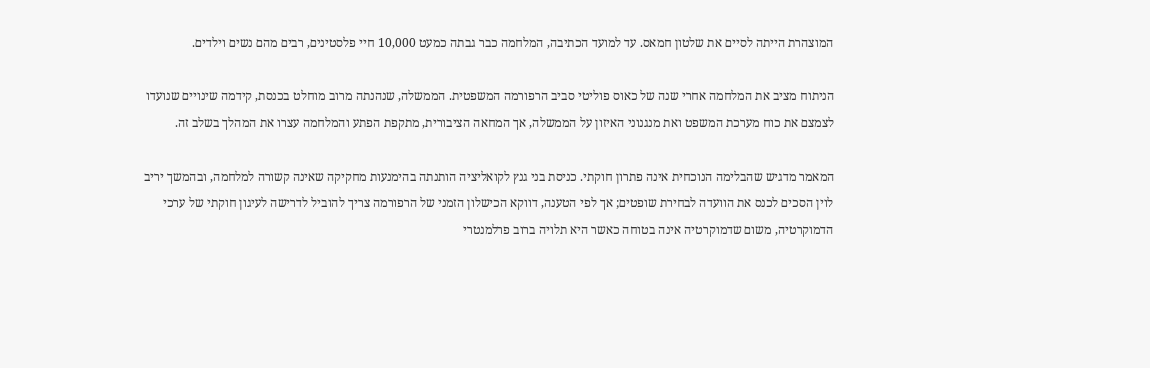המוצהרת הייתה לסיים את שלטון חמאס. עד למועד הכתיבה, המלחמה כבר גבתה כמעט 10,000 חיי פלסטינים, רבים מהם נשים וילדים.

הניתוח מציב את המלחמה אחרי שנה של כאוס פוליטי סביב הרפורמה המשפטית. הממשלה, שנהנתה מרוב מוחלט בכנסת, קידמה שינויים שנועדו לצמצם את כוח מערכת המשפט ואת מנגנוני האיזון על הממשלה, אך המחאה הציבורית, מתקפת הפתע והמלחמה עצרו את המהלך בשלב זה.

המאמר מדגיש שהבלימה הנוכחית אינה פתרון חוקתי. כניסת בני גנץ לקואליציה הותנתה בהימנעות מחקיקה שאינה קשורה למלחמה, ובהמשך יריב לוין הסכים לכנס את הוועדה לבחירת שופטים; אך לפי הטענה, דווקא הכישלון הזמני של הרפורמה צריך להוביל לדרישה לעיגון חוקתי של ערכי הדמוקרטיה, משום שדמוקרטיה אינה בטוחה כאשר היא תלויה ברוב פרלמנטרי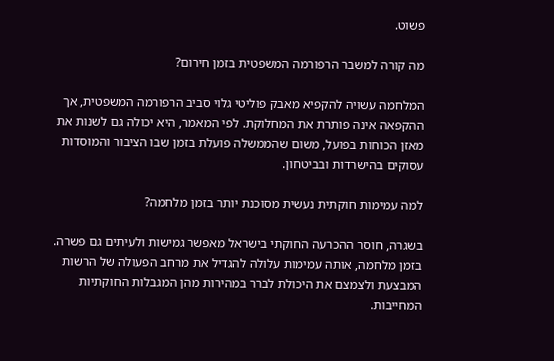פשוט.

מה קורה למשבר הרפורמה המשפטית בזמן חירום?

המלחמה עשויה להקפיא מאבק פוליטי גלוי סביב הרפורמה המשפטית, אך ההקפאה אינה פותרת את המחלוקת. לפי המאמר, היא יכולה גם לשנות את מאזן הכוחות בפועל, משום שהממשלה פועלת בזמן שבו הציבור והמוסדות עסוקים בהישרדות ובביטחון.

למה עמימות חוקתית נעשית מסוכנת יותר בזמן מלחמה?

בשגרה, חוסר ההכרעה החוקתי בישראל מאפשר גמישות ולעיתים גם פשרה. בזמן מלחמה, אותה עמימות עלולה להגדיל את מרחב הפעולה של הרשות המבצעת ולצמצם את היכולת לברר במהירות מהן המגבלות החוקתיות המחייבות.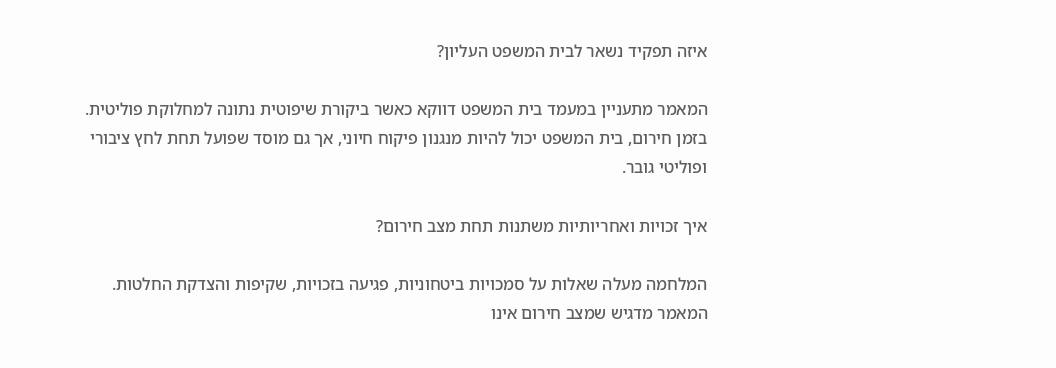איזה תפקיד נשאר לבית המשפט העליון?

המאמר מתעניין במעמד בית המשפט דווקא כאשר ביקורת שיפוטית נתונה למחלוקת פוליטית. בזמן חירום, בית המשפט יכול להיות מנגנון פיקוח חיוני, אך גם מוסד שפועל תחת לחץ ציבורי ופוליטי גובר.

איך זכויות ואחריותיות משתנות תחת מצב חירום?

המלחמה מעלה שאלות על סמכויות ביטחוניות, פגיעה בזכויות, שקיפות והצדקת החלטות. המאמר מדגיש שמצב חירום אינו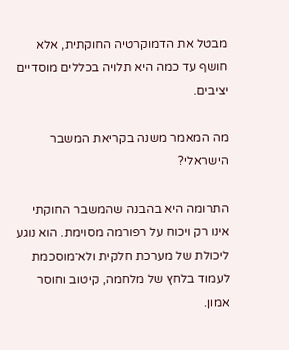מבטל את הדמוקרטיה החוקתית, אלא חושף עד כמה היא תלויה בכללים מוסדיים יציבים.

מה המאמר משנה בקריאת המשבר הישראלי?

התרומה היא בהבנה שהמשבר החוקתי אינו רק ויכוח על רפורמה מסוימת. הוא נוגע ליכולת של מערכת חלקית ולא־מוסכמת לעמוד בלחץ של מלחמה, קיטוב וחוסר אמון.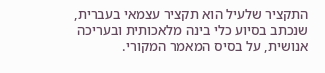התקציר שלעיל הוא תקציר עצמאי בעברית, שנכתב בסיוע כלי בינה מלאכותית ובעריכה אנושית, על בסיס המאמר המקורי.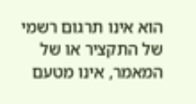הוא אינו תרגום רשמי של התקציר או של המאמר, אינו מטעם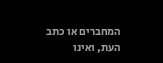המחברים או כתב העת, ואינו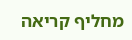מחליף קריאה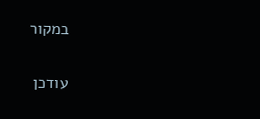במקור

עודכן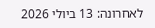לאחרונה: 13 ביולי 2026